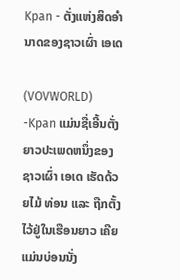Kpan - ຕັ່ງແຫ່ງສິດອຳນາດຂອງຊາວເຜົ່າ ເອເດ

(VOVWORLD) -Kpan ແມ່ນຊື່ເອີ້ນຕັ່ງຍາວປະເພດຫນຶ່ງຂອງຊາວເຜົ່າ ເອເດ ເຮັດດ້ວຍໄມ້ ທ່ອນ ແລະ ຖືກຕັ້ງໄວ້ຢູ່ໃນເຮືອນຍາວ ເຄີຍແມ່ນບ່ອນນັ່ງ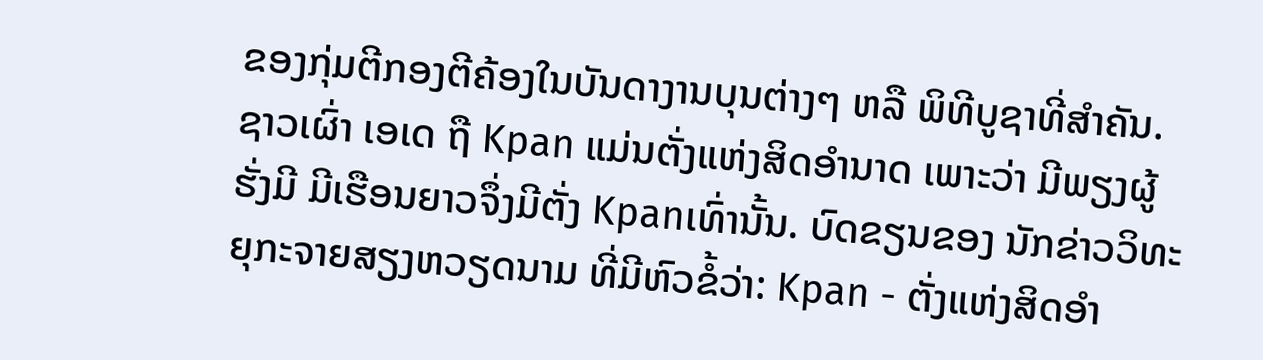ຂອງກຸ່ມຕີກອງຕີຄ້ອງໃນບັນດາງານບຸນຕ່າງໆ ຫລື ພິທີບູຊາທີ່ສຳຄັນ. ຊາວເຜົ່າ ເອເດ ຖື Kpan ແມ່ນຕັ່ງແຫ່ງສິດອຳນາດ ເພາະວ່າ ມີພຽງຜູ້ຮັ່ງມີ ມີເຮືອນຍາວຈຶ່ງມີຕັ່ງ Kpanເທົ່ານັ້ນ. ບົດຂຽນຂອງ ນັກຂ່າວວິທະຍຸກະຈາຍສຽງຫວຽດນາມ ທີ່ມີຫົວຂໍ້ວ່າ: Kpan - ຕັ່ງແຫ່ງສິດອຳ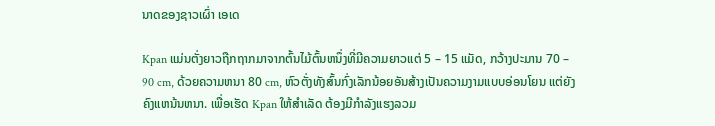ນາດຂອງຊາວເຜົ່າ ເອເດ

Kpan ແມ່ນຕັ່ງຍາວຖືກຖາກມາຈາກຕົ້ນໄມ້ຕົ້ນຫນຶ່ງທີ່ມີຄວາມຍາວແຕ່ 5 – 15 ແມັດ, ກວ້າງປະມານ 70 – 90 cm, ດ້ວຍຄວາມຫນາ 80 cm, ຫົວຕັ່ງທັງສົ້ນກົ່ງເລັກນ້ອຍອັນສ້າງເປັນຄວາມງາມແບບອ່ອນໂຍນ ແຕ່ຍັງຄົງແຫນ້ນຫນາ. ເພື່ອເຮັດ Kpan ໃຫ້ສຳເລັດ ຕ້ອງມີກຳລັງແຮງລວມ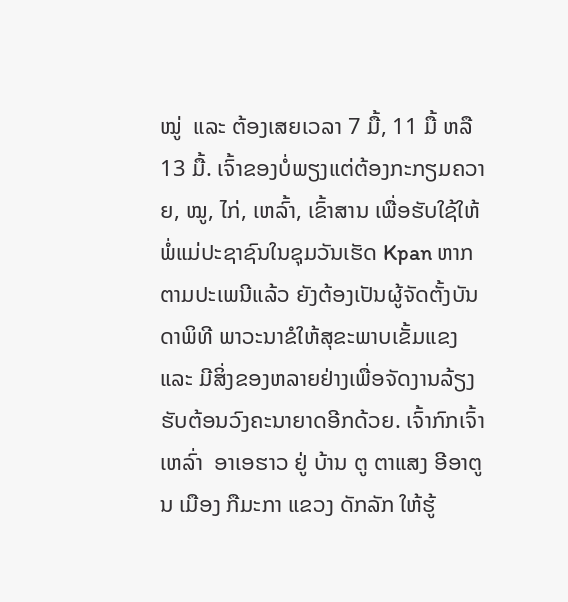ໝູ່  ແລະ ຕ້ອງເສຍເວລາ 7 ມື້, 11 ມື້ ຫລື 13 ມື້. ເຈົ້າຂອງບໍ່ພຽງແຕ່ຕ້ອງກະກຽມຄວາຍ, ໝູ, ໄກ່, ເຫລົ້າ, ເຂົ້າສານ ເພື່ອຮັບໃຊ້ໃຫ້ພໍ່ແມ່ປະຊາຊົນໃນຊຸມວັນເຮັດ Kpan ຫາກຕາມປະເພນີແລ້ວ ຍັງຕ້ອງເປັນຜູ້ຈັດຕັ້ງບັນດາພິທີ ພາວະນາຂໍໃຫ້ສຸຂະພາບເຂັ້ມແຂງ ແລະ ມີສິ່ງຂອງຫລາຍຢ່າງເພື່ອຈັດງານລ້ຽງຮັບຕ້ອນວົງຄະນາຍາດອີກດ້ວຍ. ເຈົ້າກົກເຈົ້າເຫລົ່າ  ອາເອຮາວ ຢູ່ ບ້ານ ຕູ ຕາແສງ ອີອາຕູນ ເມືອງ ກືມະກາ ແຂວງ ດັກລັກ ໃຫ້ຮູ້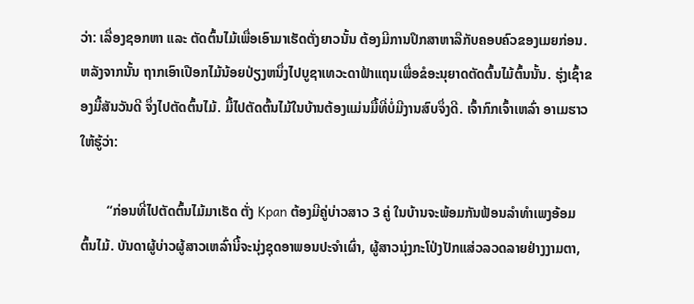ວ່າ: ເລື່ອງຊອກຫາ ແລະ ຕັດຕົ້ນໄມ້ເພື່ອເອົາມາເຮັດຕັ່ງຍາວນັ້ນ ຕ້ອງມີການປຶກສາຫາລືກັບຄອບຄົວຂອງເມຍກ່ອນ. ຫລັງຈາກນັ້ນ ຖາກເອົາເປືອກໄມ້ນ້ອຍປ່ຽງຫນຶ່ງໄປບູຊາເທວະດາຟ້າແຖນເພື່ອຂໍອະນຸຍາດຕັດຕົ້ນໄມ້ຕົ້ນນັ້ນ. ຮຸ່ງເຊົ້າຂອງມື້ສັນວັນດີ ຈຶ່ງໄປຕັດຕົ້ນໄມ້. ມື້ໄປຕັດຕົ້ນໄມ້ໃນບ້ານຕ້ອງແມ່ນມື້ທີ່ບໍ່ມີງານສົບຈຶ່ງດີ. ເຈົ້າກົກເຈົ້າເຫລົ່າ ອາເມຮາວ ໃຫ້ຮູ້ວ່າ:

        “ກ່ອນທີ່ໄປຕັດຕົ້ນໄມ້ມາເຮັດ ຕັ່ງ Kpan ຕ້ອງມີຄູ່ບ່າວສາວ 3 ຄູ່ ໃນບ້ານຈະພ້ອມກັນຟ້ອນລຳທຳເພງອ້ອມຕົ້ນໄມ້. ບັນດາຜູ້ບ່າວຜູ້ສາວເຫລົ່ານີ້ຈະນຸ່ງຊຸດອາພອນປະຈຳເຜົ່າ, ຜູ້ສາວນຸ່ງກະໂປ່ງປັກແສ່ວລວດລາຍຢ່າງງາມຕາ,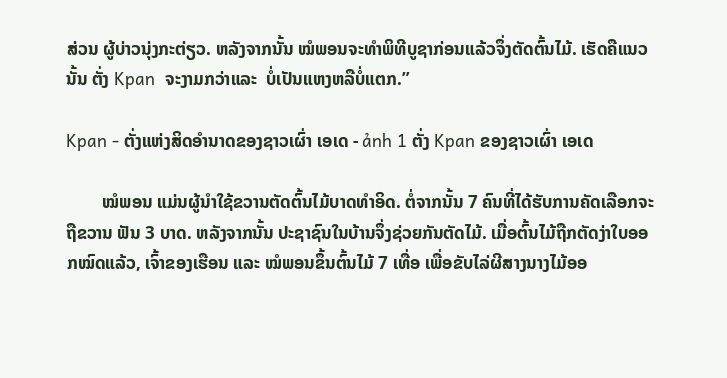ສ່ວນ ຜູ້ບ່າວນຸ່ງກະຕ່ຽວ. ຫລັງຈາກນັ້ນ ໝໍພອນຈະທຳພິທີບູຊາກ່ອນແລ້ວຈຶ່ງຕັດຕົ້ນໄມ້. ເຮັດຄືແນວນັ້ນ ຕັ່ງ Kpan  ຈະງາມກວ່າແລະ  ບໍ່ເປັນແຫງຫລືບໍ່ແຕກ.”

Kpan - ຕັ່ງແຫ່ງສິດອຳນາດຂອງຊາວເຜົ່າ ເອເດ - ảnh 1 ຕັ່ງ Kpan ຂອງຊາວເຜົ່າ ເອເດ

        ໝໍພອນ ແມ່ນຜູ້ນຳໃຊ້ຂວານຕັດຕົ້ນໄມ້ບາດທຳອິດ. ຕໍ່ຈາກນັ້ນ 7 ຄົນທີ່ໄດ້ຮັບການຄັດເລືອກຈະຖືຂວານ ຟັນ 3 ບາດ. ຫລັງຈາກນັ້ນ ປະຊາຊົນໃນບ້ານຈຶ່ງຊ່ວຍກັນຕັດໄມ້. ເມື່ອຕົ້ນໄມ້ຖືກຕັດງ່າໃບອອກໝົດແລ້ວ, ເຈົ້າຂອງເຮືອນ ແລະ ໝໍພອນຂຶ້ນຕົ້ນໄມ້ 7 ເທື່ອ ເພື່ອຂັບໄລ່ຜີສາງນາງໄມ້ອອ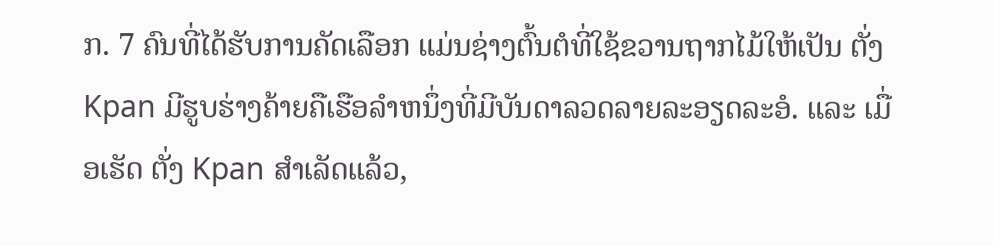ກ. 7 ຄົນທີ່ໄດ້ຮັບການຄັດເລືອກ ແມ່ນຊ່າງຕົ້ນຕໍທີ່ໃຊ້ຂວານຖາກໄມ້ໃຫ້ເປັນ ຕັ່ງ Kpan ມີຮູບຮ່າງຄ້າຍຄືເຮືອລຳຫນຶ່ງທີ່ມີບັນດາລວດລາຍລະອຽດລະອໍ. ແລະ ເມື່ອເຮັດ ຕັ່ງ Kpan ສຳເລັດແລ້ວ,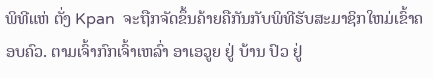ພິທີແຫ່ ຕັ່ງ Kpan  ຈະຖືກຈັດຂຶ້ນຄ້າຍຄືກັນກັບພິທີຮັບສະມາຊິກໃຫມ່ເຂົ້າຄອບຄົວ. ຕາມເຈົ້າກົກເຈົ້າເຫລົ່າ ອາເອວູຍ ຢູ່ ບ້ານ ປົວ ຢູ່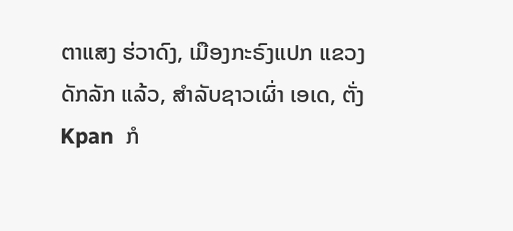ຕາແສງ ຮ່ວາດົງ, ເມືອງກະຣົງແປກ ແຂວງ ດັກລັກ ແລ້ວ, ສຳລັບຊາວເຜົ່າ ເອເດ, ຕັ່ງ Kpan  ກໍ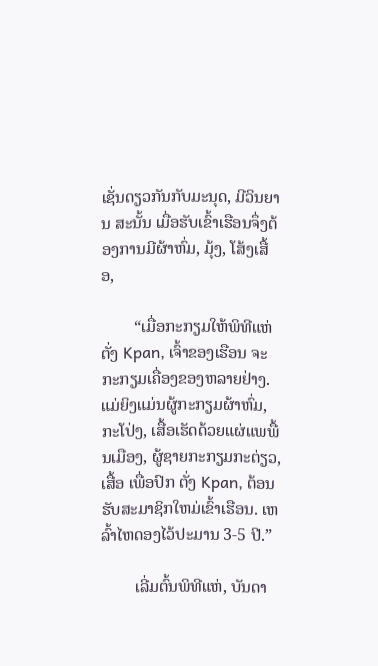ເຊັ່ນດຽວກັນກັບມະນຸດ, ມີວິນຍານ ສະນັ້ນ ເມື່ອຮັບເຂົ້າເຮືອນຈຶ່ງຕ້ອງການມີຜ້າຫົ່ມ, ມຸ້ງ, ໂສ້ງເສື້ອ,

        “ເມື່ອກະກຽມໃຫ້ພິທີແຫ່ ຕັ່ງ Kpan, ເຈົ້າຂອງເຮືອນ ຈະກະກຽມເຄື່ອງຂອງຫລາຍຢ່າງ. ແມ່ຍິງແມ່ນຜູ້ກະກຽມຜ້າຫົ່ມ, ກະໂປ່ງ, ເສື້ອເຮັດດ້ວຍແຜ່ແພພື້ນເມືອງ, ຜູ້ຊາຍກະກຽມກະຕ່ຽວ, ເສື້ອ ເພື່ອປົກ ຕັ່ງ Kpan, ຕ້ອນຮັບສະມາຊິກໃຫມ່ເຂົ້າເຮືອນ. ເຫລົ້າໄຫດອງໄວ້ປະມານ 3-5 ປີ.”

        ເລີ່ມຕົ້ນພິທີແຫ່, ບັນດາ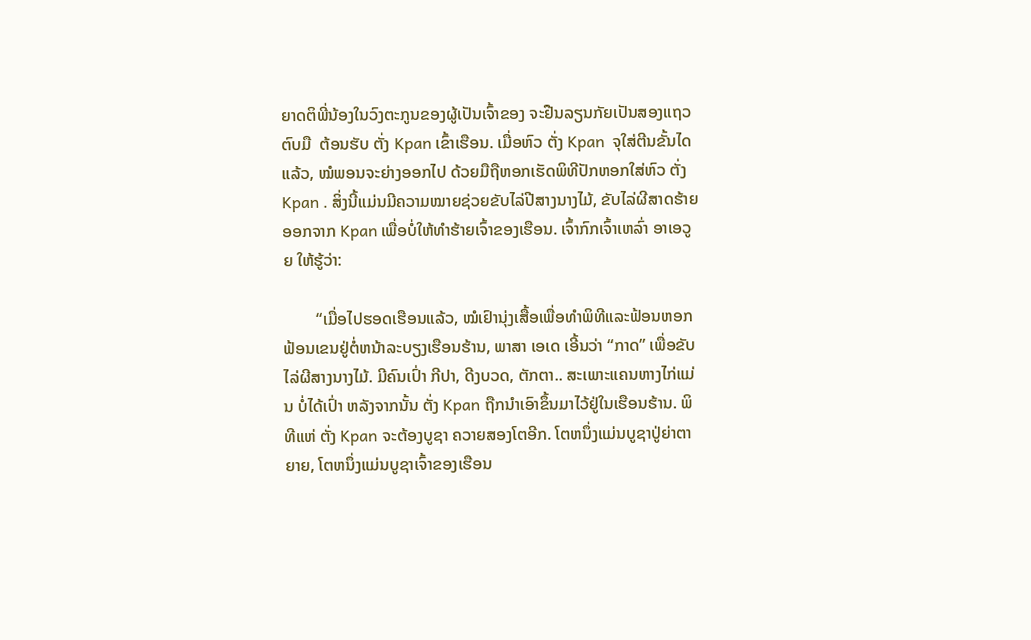ຍາດຕິພີ່ນ້ອງໃນວົງຕະກູນຂອງຜູ້ເປັນເຈົ້າຂອງ ຈະຢືນລຽນກັຍເປັນສອງແຖວຕົບມື  ຕ້ອນຮັບ ຕັ່ງ Kpan ເຂົ້າເຮືອນ. ເມື່ອຫົວ ຕັ່ງ Kpan  ຈຸໃສ່ຕີນຂັ້ນໄດແລ້ວ, ໝໍພອນຈະຍ່າງອອກໄປ ດ້ວຍມືຖືຫອກເຮັດພິທີປັກຫອກໃສ່ຫົວ ຕັ່ງ Kpan . ສິ່ງນີ້ແມ່ນມີຄວາມໝາຍຊ່ວຍຂັບໄລ່ປີສາງນາງໄມ້, ຂັບໄລ່ຜີສາດຮ້າຍອອກຈາກ Kpan ເພື່ອບໍ່ໃຫ້ທຳຮ້າຍເຈົ້າຂອງເຮືອນ. ເຈົ້າກົກເຈົ້າເຫລົ່າ ອາເອວູຍ ໃຫ້ຮູ້ວ່າ:

        “ເມື່ອໄປຮອດເຮືອນແລ້ວ, ໝໍເຢົານຸ່ງເສື້ອເພື່ອທຳພິທີແລະຟ້ອນຫອກຟ້ອນເຂນຢູ່ຕໍ່ຫນ້າລະບຽງເຮືອນຮ້ານ, ພາສາ ເອເດ ເອີ້ນວ່າ “ກາດ” ເພື່ອຂັບໄລ່ຜີສາງນາງໄມ້. ມີຄົນເປົ່າ ກີປາ, ດີງບວດ, ຕັກຕາ.. ສະເພາະແຄນຫາງໄກ່ແມ່ນ ບໍ່ໄດ້ເປົ່າ ຫລັງຈາກນັ້ນ ຕັ່ງ Kpan ຖືກນຳເອົາຂຶ້ນມາໄວ້ຢູ່ໃນເຮືອນຮ້ານ. ພິທີແຫ່ ຕັ່ງ Kpan ຈະຕ້ອງບູຊາ ຄວາຍສອງໂຕອີກ. ໂຕຫນຶ່ງແມ່ນບູຊາປູ່ຍ່າຕາຍາຍ, ໂຕຫນຶ່ງແມ່ນບູຊາເຈົ້າຂອງເຮືອນ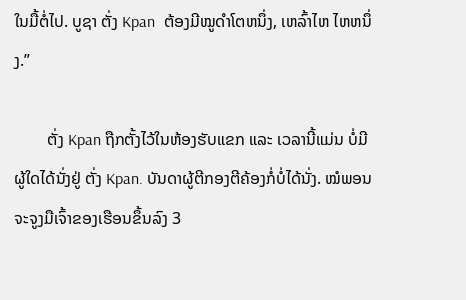ໃນມື້ຕໍ່ໄປ. ບູຊາ ຕັ່ງ Kpan  ຕ້ອງມີໝູດຳໂຕຫນຶ່ງ, ເຫລົ້າໄຫ ໄຫຫນຶ່ງ.”

        ຕັ່ງ Kpan ຖືກຕັ້ງໄວ້ໃນຫ້ອງຮັບແຂກ ແລະ ເວລານີ້ແມ່ນ ບໍ່ມີຜູ້ໃດໄດ້ນັ່ງຢູ່ ຕັ່ງ Kpan. ບັນດາຜູ້ຕີກອງຕີຄ້ອງກໍ່ບໍ່ໄດ້ນັ່ງ. ໝໍພອນຈະຈູງມືເຈົ້າຂອງເຮືອນຂຶ້ນລົງ 3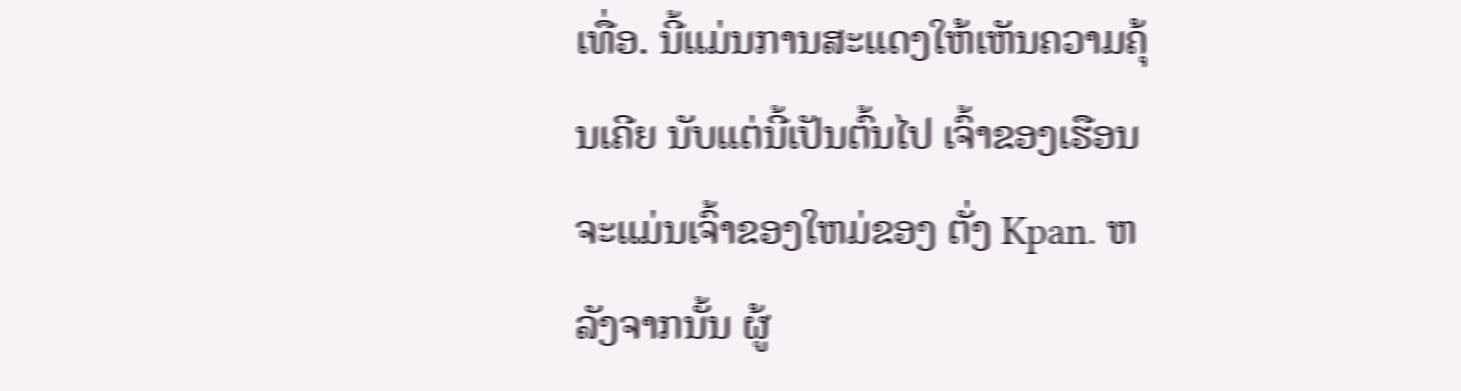ເທື່ອ. ນີ້ແມ່ນການສະແດງໃຫ້ເຫັນຄວາມຄຸ້ນເຄີຍ ນັບແຕ່ນີ້ເປັນຕົ້ນໄປ ເຈົ້າຂອງເຮືອນຈະແມ່ນເຈົ້າຂອງໃຫມ່ຂອງ ຕັ່ງ Kpan. ຫລັງຈາກນັ້ນ ຜູ້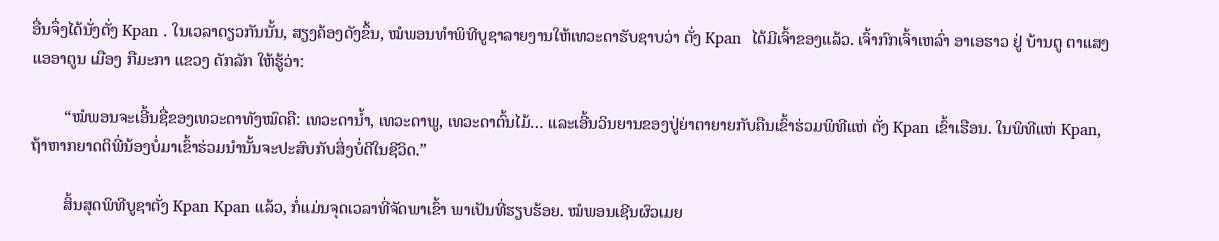ອື່ນຈຶ່ງໄດ້ນັ່ງຕັ່ງ Kpan . ໃນເວລາດຽວກັນນັ້ນ, ສຽງຄ້ອງດັງຂຶ້ນ, ໝໍພອນທຳພິທີບູຊາລາຍງານໃຫ້ເທວະດາຮັບຊາບວ່າ ຕັ່ງ Kpan  ໄດ້ມີເຈົ້າຂອງແລ້ວ. ເຈົ້າກົກເຈົ້າເຫລົ່າ ອາເອຮາວ ຢູ່ ບ້ານຕູ ຕາແສງ ແອອາຕູນ ເມືອງ ກືມະກາ ແຂວງ ດັກລັກ ໃຫ້ຮູ້ວ່າ:

        “ໝໍພອນຈະເອີ້ນຊື່ຂອງເທວະດາທັງໝົດຄື: ເທວະດານ້ຳ, ເທວະດາພູ, ເທວະດາຕົ້ນໄມ້… ແລະເອີ້ນວິນຍານຂອງປູ່ຍ່າຕາຍາຍກັບຄືນເຂົ້າຮ່ວມພິທີແຫ່ ຕັ່ງ Kpan ເຂົ້າເຮືອນ. ໃນພິທີແຫ່ Kpan, ຖ້າຫາກຍາດຕິພີ່ນ້ອງບໍ່ມາເຂົ້າຮ່ວມນຳນັ້ນຈະປະສົບກັບສິ່ງບໍ່ດີໃນຊີວິດ.”

        ສິ້ນສຸດພິທີບູຊາຕັ່ງ Kpan Kpan ແລ້ວ, ກໍ່ແມ່ນຈຸດເວລາທີ່ຈັດພາເຂົ້າ ພາເປັນທີ່ຮຽບຮ້ອຍ. ໝໍພອນເຊີນຜົວເມຍ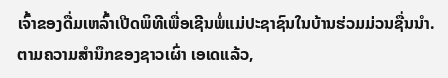ເຈົ້າຂອງດື່ມເຫລົ້າເປີດພິທີເພື່ອເຊີນພໍ່ແມ່ປະຊາຊົນໃນບ້ານຮ່ວມມ່ວນຊື່ນນຳ. ຕາມຄວາມສຳນຶກຂອງຊາວເຜົ່າ ເອເດແລ້ວ,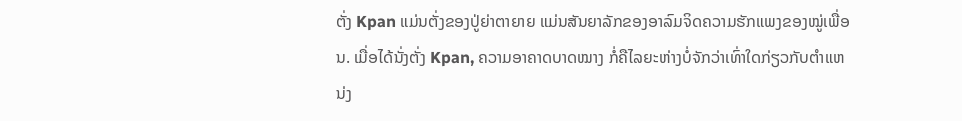ຕັ່ງ Kpan ແມ່ນຕັ່ງຂອງປູ່ຍ່າຕາຍາຍ ແມ່ນສັນຍາລັກຂອງອາລົມຈິດຄວາມຮັກແພງຂອງໝູ່ເພື່ອນ. ເມື່ອໄດ້ນັ່ງຕັ່ງ Kpan, ຄວາມອາຄາດບາດໝາງ ກໍ່ຄືໄລຍະຫ່າງບໍ່ຈັກວ່າເທົ່າໃດກ່ຽວກັບຕຳແຫນ່ງ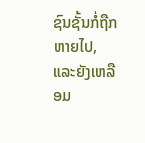ຊົນຊັ້ນກໍ່ຖືກຫາຍໄປ, ແລະຍັງເຫລືອມ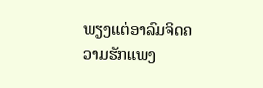ພຽງແຕ່ອາລົມຈິດຄວາມຮັກແພງ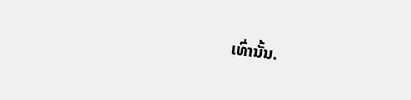ເທົ່ານັ້ນ.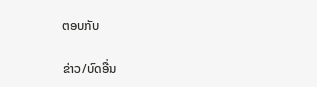ຕອບກັບ

ຂ່າວ/ບົດອື່ນ